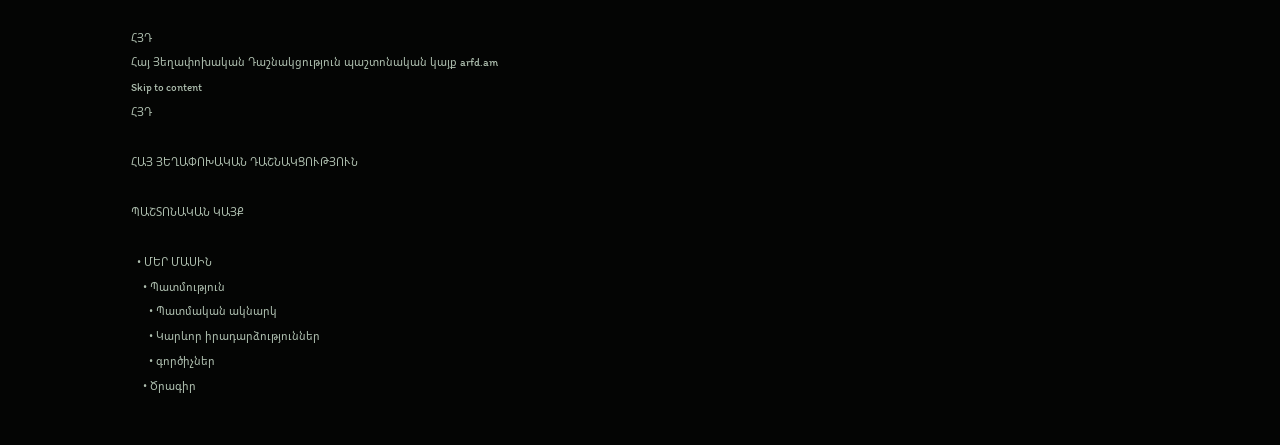ՀՅԴ
Հայ Յեղափոխական Դաշնակցություն պաշտոնական կայք arfd.am
Skip to content
ՀՅԴ

ՀԱՅ ՅԵՂԱՓՈԽԱԿԱՆ ԴԱՇՆԱԿՑՈՒԹՅՈՒՆ

ՊԱՇՏՈՆԱԿԱՆ ԿԱՅՔ

  • ՄԵՐ ՄԱՍԻՆ
    • Պատմություն
      • Պատմական ակնարկ
      • Կարևոր իրադարձություններ
      • գործիչներ
    • Ծրագիր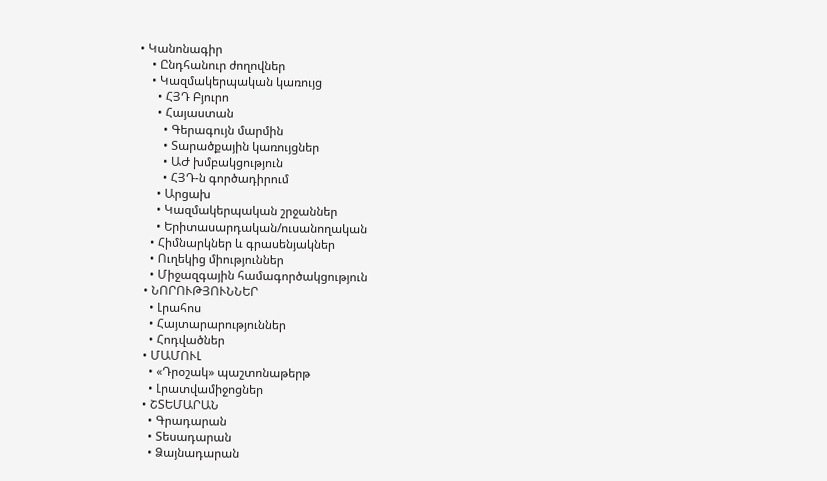• Կանոնագիր
    • Ընդհանուր ժողովներ
    • Կազմակերպական կառույց
      • ՀՅԴ Բյուրո
      • Հայաստան
        • Գերագույն մարմին
        • Տարածքային կառույցներ
        • ԱԺ խմբակցություն
        • ՀՅԴ-ն գործադիրում
      • Արցախ
      • Կազմակերպական շրջաններ
      • Երիտասարդական/ուսանողական
    • Հիմնարկներ և գրասենյակներ
    • Ուղեկից միություններ
    • Միջազգային համագործակցություն
  • ՆՈՐՈՒԹՅՈՒՆՆԵՐ
    • Լրահոս
    • Հայտարարություններ
    • Հոդվածներ
  • ՄԱՄՈՒԼ
    • «Դրօշակ» պաշտոնաթերթ
    • Լրատվամիջոցներ
  • ՇՏԵՄԱՐԱՆ
    • Գրադարան
    • Տեսադարան
    • Ձայնադարան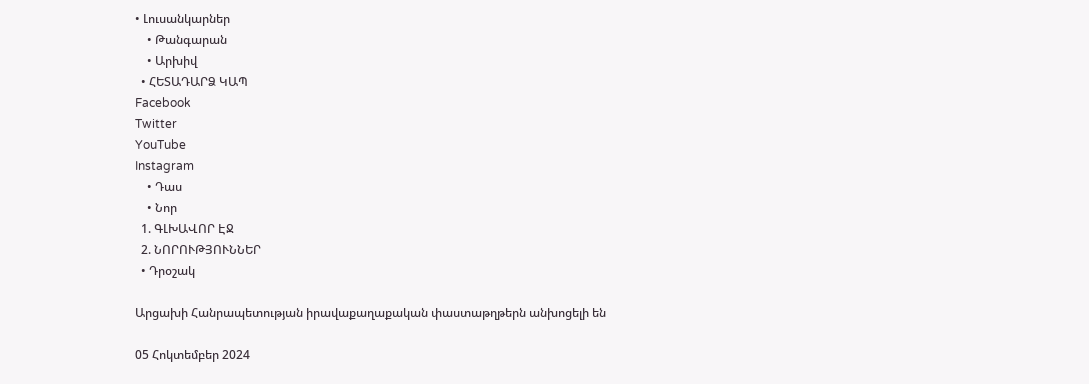• Լուսանկարներ
    • Թանգարան
    • Արխիվ
  • ՀԵՏԱԴԱՐՁ ԿԱՊ
Facebook
Twitter
YouTube
Instagram
    • Դաս
    • Նոր
  1. ԳԼԽԱՎՈՐ ԷՋ
  2. ՆՈՐՈՒԹՅՈՒՆՆԵՐ
  • Դրօշակ

Արցախի Հանրապետության իրավաքաղաքական փաստաթղթերն անխոցելի են

05 Հոկտեմբեր 2024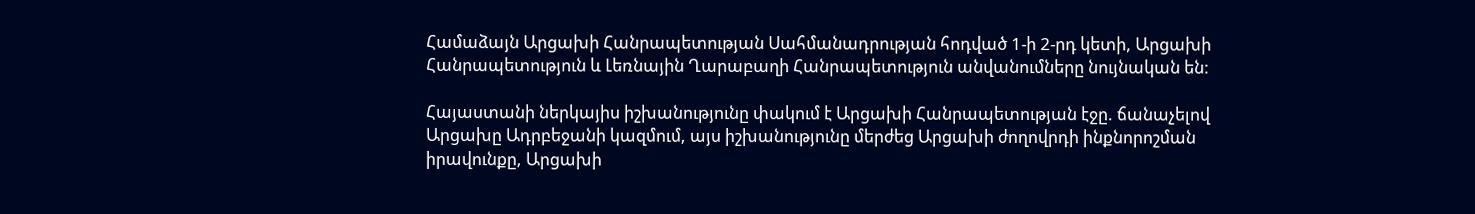Համաձայն Արցախի Հանրապետության Սահմանադրության հոդված 1-ի 2-րդ կետի, Արցախի Հանրապետություն և Լեռնային Ղարաբաղի Հանրապետություն անվանումները նույնական են:

Հայաստանի ներկայիս իշխանությունը փակում է Արցախի Հանրապետության էջը. ճանաչելով Արցախը Ադրբեջանի կազմում, այս իշխանությունը մերժեց Արցախի ժողովրդի ինքնորոշման իրավունքը, Արցախի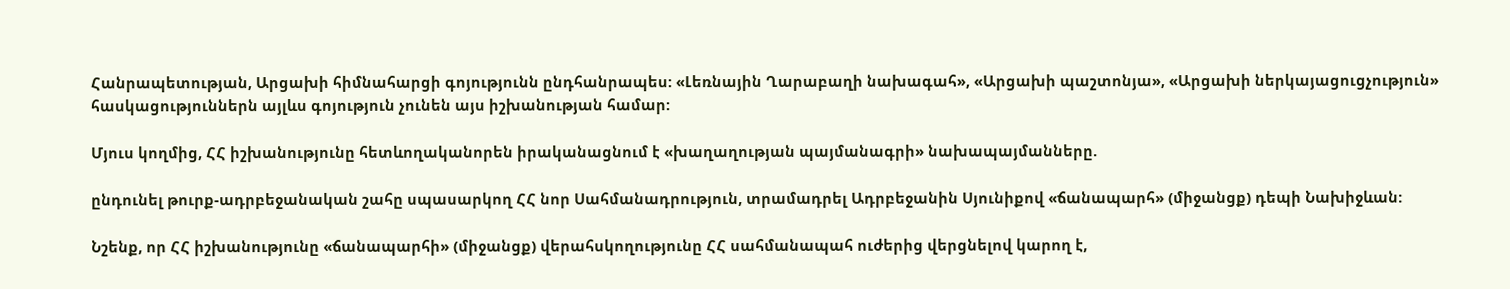Հանրապետության, Արցախի հիմնահարցի գոյությունն ընդհանրապես: «Լեռնային Ղարաբաղի նախագահ», «Արցախի պաշտոնյա», «Արցախի ներկայացուցչություն» հասկացություններն այլևս գոյություն չունեն այս իշխանության համար:

Մյուս կողմից, ՀՀ իշխանությունը հետևողականորեն իրականացնում է «խաղաղության պայմանագրի» նախապայմանները.

ընդունել թուրք-ադրբեջանական շահը սպասարկող ՀՀ նոր Սահմանադրություն, տրամադրել Ադրբեջանին Սյունիքով «ճանապարհ» (միջանցք) դեպի Նախիջևան:

Նշենք, որ ՀՀ իշխանությունը «ճանապարհի» (միջանցք) վերահսկողությունը ՀՀ սահմանապահ ուժերից վերցնելով կարող է,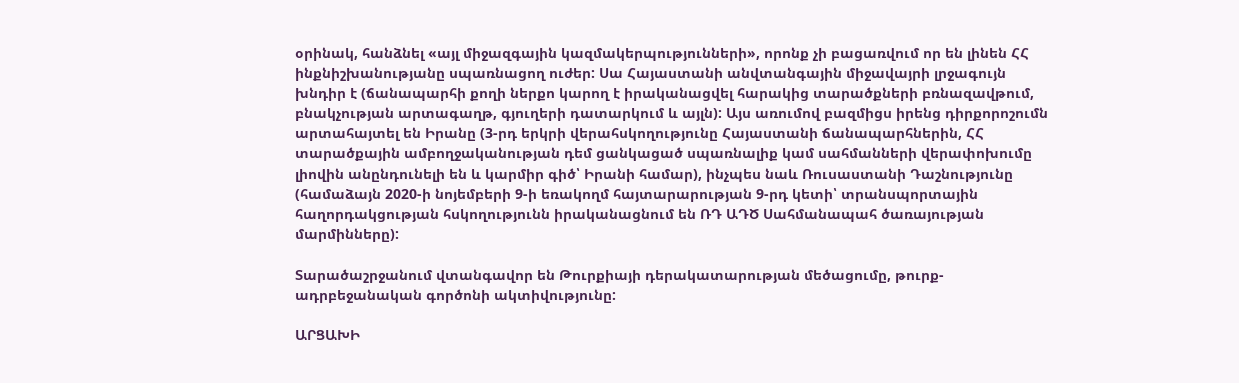օրինակ, հանձնել «այլ միջազգային կազմակերպությունների», որոնք չի բացառվում որ են լինեն ՀՀ ինքնիշխանությանը սպառնացող ուժեր: Սա Հայաստանի անվտանգային միջավայրի լրջագույն խնդիր է (ճանապարհի քողի ներքո կարող է իրականացվել հարակից տարածքների բռնազավթում, բնակչության արտագաղթ, գյուղերի դատարկում և այլն): Այս առումով բազմիցս իրենց դիրքորոշումն արտահայտել են Իրանը (3-րդ երկրի վերահսկողությունը Հայաստանի ճանապարհներին, ՀՀ տարածքային ամբողջականության դեմ ցանկացած սպառնալիք կամ սահմանների վերափոխումը լիովին անընդունելի են և կարմիր գիծ՝ Իրանի համար), ինչպես նաև Ռուսաստանի Դաշնությունը (համաձայն 2020-ի նոյեմբերի 9-ի եռակողմ հայտարարության 9-րդ կետի՝ տրանսպորտային հաղորդակցության հսկողությունն իրականացնում են ՌԴ ԱԴԾ Սահմանապահ ծառայության մարմինները):

Տարածաշրջանում վտանգավոր են Թուրքիայի դերակատարության մեծացումը, թուրք-ադրբեջանական գործոնի ակտիվությունը:

ԱՐՑԱԽԻ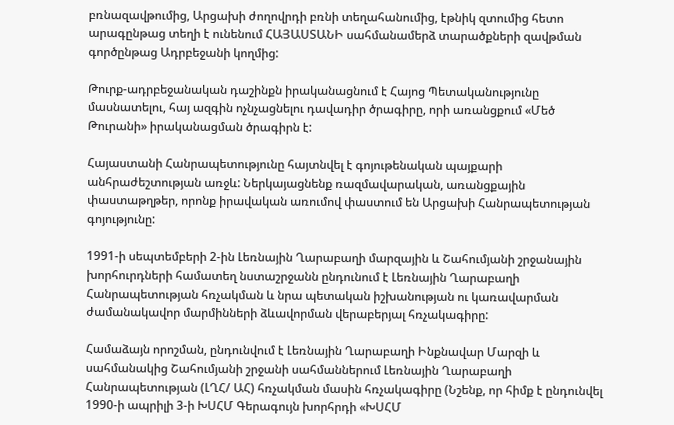բռնազավթումից, Արցախի ժողովրդի բռնի տեղահանումից, էթնիկ զտումից հետո արագընթաց տեղի է ունենում ՀԱՅԱՍՏԱՆԻ սահմանամերձ տարածքների զավթման գործընթաց Ադրբեջանի կողմից:

Թուրք-ադրբեջանական դաշինքն իրականացնում է Հայոց Պետականությունը մասնատելու, հայ ազգին ոչնչացնելու դավադիր ծրագիրը, որի առանցքում «Մեծ Թուրանի» իրականացման ծրագիրն է:

Հայաստանի Հանրապետությունը հայտնվել է գոյութենական պայքարի անհրաժեշտության առջև: Ներկայացնենք ռազմավարական, առանցքային փաստաթղթեր, որոնք իրավական առումով փաստում են Արցախի Հանրապետության գոյությունը:

1991-ի սեպտեմբերի 2-ին Լեռնային Ղարաբաղի մարզային և Շահումյանի շրջանային խորհուրդների համատեղ նստաշրջանն ընդունում է Լեռնային Ղարաբաղի Հանրապետության հռչակման և նրա պետական իշխանության ու կառավարման ժամանակավոր մարմինների ձևավորման վերաբերյալ հռչակագիրը:

Համաձայն որոշման, ընդունվում է Լեռնային Ղարաբաղի Ինքնավար Մարզի և սահմանակից Շահումյանի շրջանի սահմաններում Լեռնային Ղարաբաղի Հանրապետության (ԼՂՀ/ ԱՀ) հռչակման մասին հռչակագիրը (Նշենք, որ հիմք է ընդունվել 1990-ի ապրիլի 3-ի ԽՍՀՄ Գերագույն խորհրդի «ԽՍՀՄ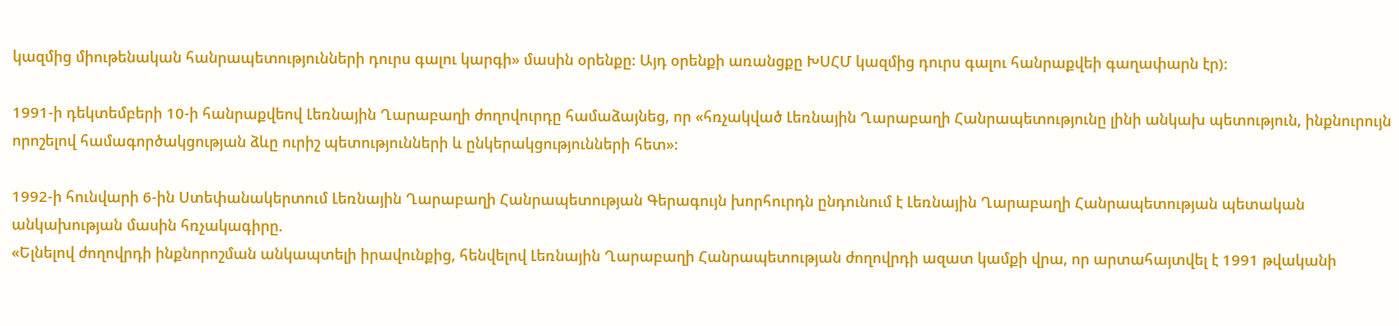կազմից միութենական հանրապետությունների դուրս գալու կարգի» մասին օրենքը: Այդ օրենքի առանցքը ԽՍՀՄ կազմից դուրս գալու հանրաքվեի գաղափարն էր):

1991-ի դեկտեմբերի 10-ի հանրաքվեով Լեռնային Ղարաբաղի ժողովուրդը համաձայնեց, որ «հռչակված Լեռնային Ղարաբաղի Հանրապետությունը լինի անկախ պետություն, ինքնուրույն որոշելով համագործակցության ձևը ուրիշ պետությունների և ընկերակցությունների հետ»:

1992-ի հունվարի 6-ին Ստեփանակերտում Լեռնային Ղարաբաղի Հանրապետության Գերագույն խորհուրդն ընդունում է Լեռնային Ղարաբաղի Հանրապետության պետական անկախության մասին հռչակագիրը.
«Ելնելով ժողովրդի ինքնորոշման անկապտելի իրավունքից, հենվելով Լեռնային Ղարաբաղի Հանրապետության ժողովրդի ազատ կամքի վրա, որ արտահայտվել է 1991 թվականի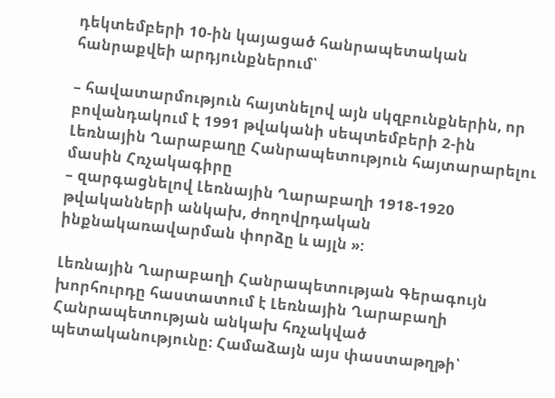դեկտեմբերի 10-ին կայացած հանրապետական հանրաքվեի արդյունքներում՝

– հավատարմություն հայտնելով այն սկզբունքներին, որ բովանդակում է 1991 թվականի սեպտեմբերի 2-ին Լեռնային Ղարաբաղը Հանրապետություն հայտարարելու մասին Հռչակագիրը
– զարգացնելով Լեռնային Ղարաբաղի 1918-1920 թվականների անկախ, ժողովրդական ինքնակառավարման փորձը և այլն »:

Լեռնային Ղարաբաղի Հանրապետության Գերագույն խորհուրդը հաստատում է Լեռնային Ղարաբաղի Հանրապետության անկախ հռչակված պետականությունը: Համաձայն այս փաստաթղթի՝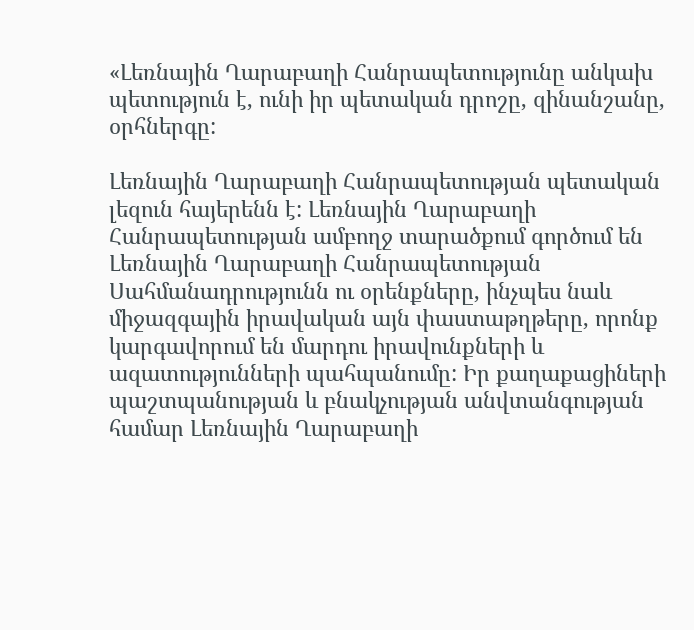«Լեռնային Ղարաբաղի Հանրապետությունը անկախ պետություն է, ունի իր պետական դրոշը, զինանշանը, օրհներգը:

Լեռնային Ղարաբաղի Հանրապետության պետական լեզուն հայերենն է: Լեռնային Ղարաբաղի Հանրապետության ամբողջ տարածքում գործում են Լեռնային Ղարաբաղի Հանրապետության Սահմանադրությունն ու օրենքները, ինչպես նաև միջազգային իրավական այն փաստաթղթերը, որոնք կարգավորում են մարդու իրավունքների և ազատությունների պահպանումը: Իր քաղաքացիների պաշտպանության և բնակչության անվտանգության համար Լեռնային Ղարաբաղի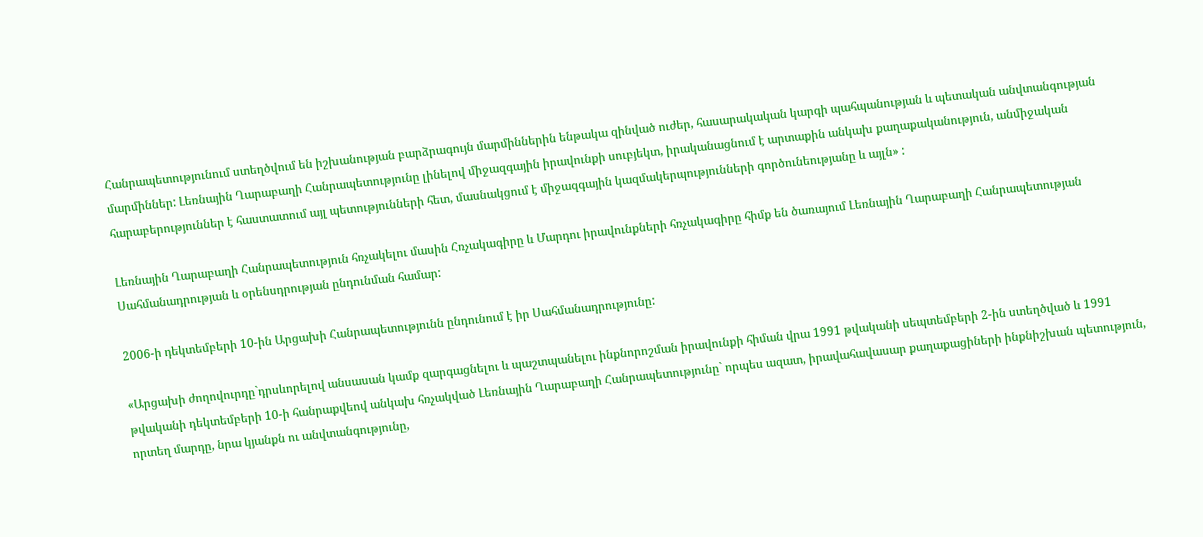Հանրապետությունում ստեղծվում են իշխանության բարձրագույն մարմիններին ենթակա զինված ուժեր, հասարակական կարգի պահպանության և պետական անվտանգության մարմիններ: Լեռնային Ղարաբաղի Հանրապետությունը լինելով միջազգային իրավունքի սուբյեկտ, իրականացնում է արտաքին անկախ քաղաքականություն, անմիջական հարաբերություններ է հաստատում այլ պետությունների հետ, մասնակցում է միջազգային կազմակերպությունների գործունեությանը և այլն» :

Լեռնային Ղարաբաղի Հանրապետություն հռչակելու մասին Հռչակագիրը և Մարդու իրավունքների հռչակագիրը հիմք են ծառայում Լեռնային Ղարաբաղի Հանրապետության Սահմանադրության և օրենսդրության ընդունման համար:

2006-ի դեկտեմբերի 10-ին Արցախի Հանրապետությունն ընդունում է իր Սահմանադրությունը:

«Արցախի ժողովուրդը`դրսևորելով անսասան կամք զարգացնելու և պաշտպանելու ինքնորոշման իրավունքի հիման վրա 1991 թվականի սեպտեմբերի 2-ին ստեղծված և 1991 թվականի դեկտեմբերի 10-ի հանրաքվեով անկախ հռչակված Լեռնային Ղարաբաղի Հանրապետությունը` որպես ազատ, իրավահավասար քաղաքացիների ինքնիշխան պետություն, որտեղ մարդը, նրա կյանքն ու անվտանգությունը,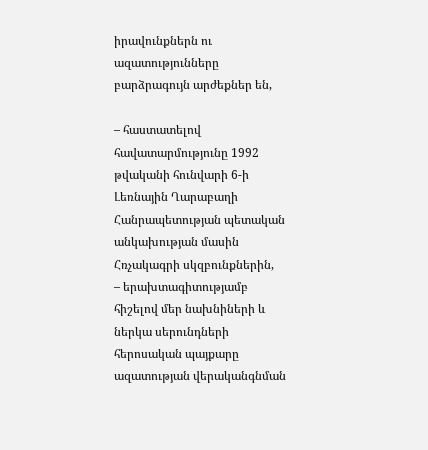իրավունքներն ու ազատությունները բարձրագույն արժեքներ են,

– հաստատելով հավատարմությունը 1992 թվականի հունվարի 6-ի Լեռնային Ղարաբաղի Հանրապետության պետական անկախության մասին Հռչակագրի սկզբունքներին,
– երախտագիտությամբ հիշելով մեր նախնիների և ներկա սերունդների հերոսական պայքարը ազատության վերականգնման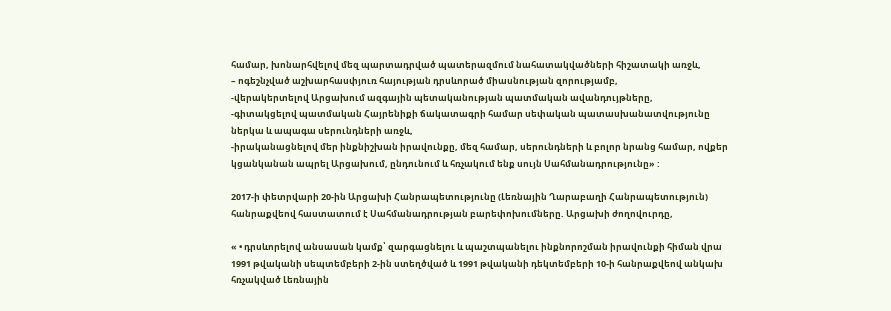համար, խոնարհվելով մեզ պարտադրված պատերազմում նահատակվածների հիշատակի առջև,
– ոգեշնչված աշխարհասփյուռ հայության դրսևորած միասնության զորությամբ,
-վերակերտելով Արցախում ազգային պետականության պատմական ավանդույթները,
-գիտակցելով պատմական Հայրենիքի ճակատագրի համար սեփական պատասխանատվությունը ներկա և ապագա սերունդների առջև,
-իրականացնելով մեր ինքնիշխան իրավունքը, մեզ համար, սերունդների և բոլոր նրանց համար, ովքեր կցանկանան ապրել Արցախում, ընդունում և հռչակում ենք սույն Սահմանադրությունը» :

2017-ի փետրվարի 20-ին Արցախի Հանրապետությունը (Լեռնային Ղարաբաղի Հանրապետություն) հանրաքվեով հաստատում է Սահմանադրության բարեփոխումները. Արցախի ժողովուրդը,

« • դրսևորելով անսասան կամք՝ զարգացնելու և պաշտպանելու ինքնորոշման իրավունքի հիման վրա 1991 թվականի սեպտեմբերի 2-ին ստեղծված և 1991 թվականի դեկտեմբերի 10-ի հանրաքվեով անկախ հռչակված Լեռնային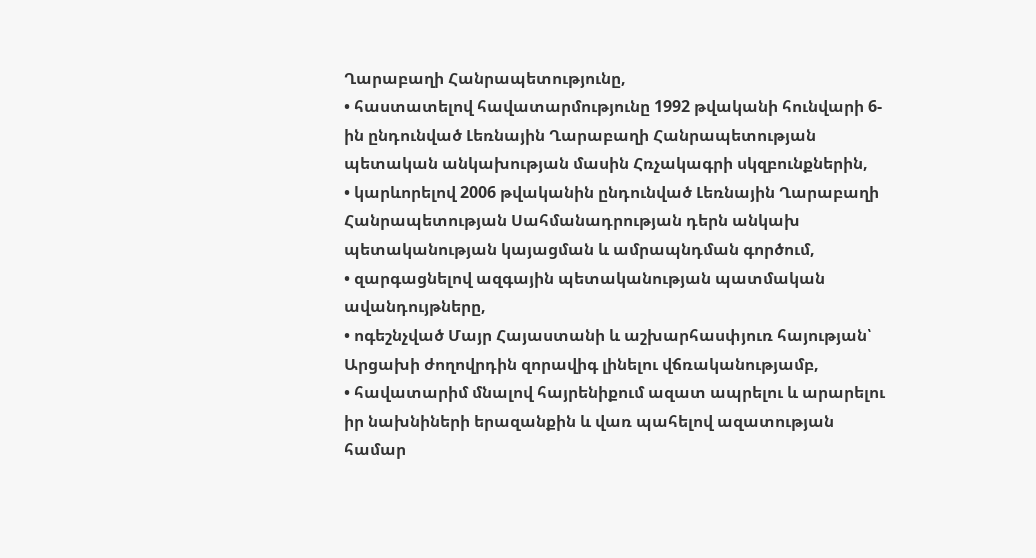Ղարաբաղի Հանրապետությունը,
• հաստատելով հավատարմությունը 1992 թվականի հունվարի 6-ին ընդունված Լեռնային Ղարաբաղի Հանրապետության պետական անկախության մասին Հռչակագրի սկզբունքներին,
• կարևորելով 2006 թվականին ընդունված Լեռնային Ղարաբաղի Հանրապետության Սահմանադրության դերն անկախ պետականության կայացման և ամրապնդման գործում,
• զարգացնելով ազգային պետականության պատմական ավանդույթները,
• ոգեշնչված Մայր Հայաստանի և աշխարհասփյուռ հայության՝ Արցախի ժողովրդին զորավիգ լինելու վճռականությամբ,
• հավատարիմ մնալով հայրենիքում ազատ ապրելու և արարելու իր նախնիների երազանքին և վառ պահելով ազատության համար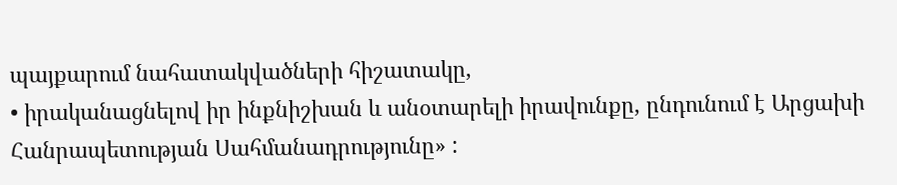պայքարում նահատակվածների հիշատակը,
• իրականացնելով իր ինքնիշխան և անօտարելի իրավունքը, ընդունում է Արցախի Հանրապետության Սահմանադրությունը» :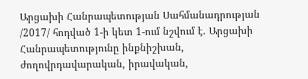Արցախի Հանրապետության Սահմանադրության /2017/ հոդված 1-ի կետ 1-ում նշվում է. Արցախի Հանրապետությունը ինքնիշխան, ժողովրդավարական, իրավական,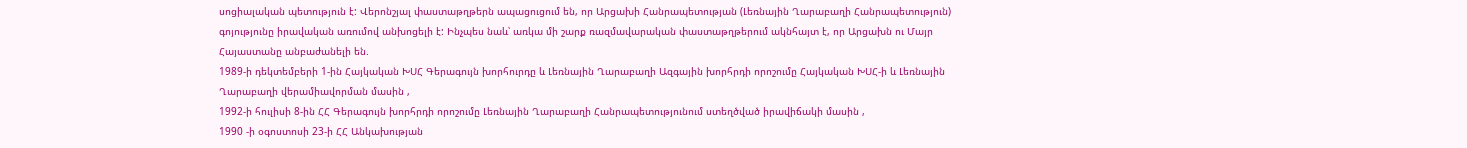սոցիալական պետություն է: Վերոնշյալ փաստաթղթերն ապացուցում են, որ Արցախի Հանրապետության (Լեռնային Ղարաբաղի Հանրապետություն) գոյությունը իրավական առումով անխոցելի է: Ինչպես նաև՝ առկա մի շարք ռազմավարական փաստաթղթերում ակնհայտ է, որ Արցախն ու Մայր Հայաստանը անբաժանելի են.
1989-ի դեկտեմբերի 1-ին Հայկական ԽՍՀ Գերագույն խորհուրդը և Լեռնային Ղարաբաղի Ազգային խորհրդի որոշումը Հայկական ԽՍՀ-ի և Լեռնային Ղարաբաղի վերամիավորման մասին ,
1992-ի հուլիսի 8-ին ՀՀ Գերագույն խորհրդի որոշումը Լեռնային Ղարաբաղի Հանրապետությունում ստեղծված իրավիճակի մասին ,
1990 -ի օգոստոսի 23-ի ՀՀ Անկախության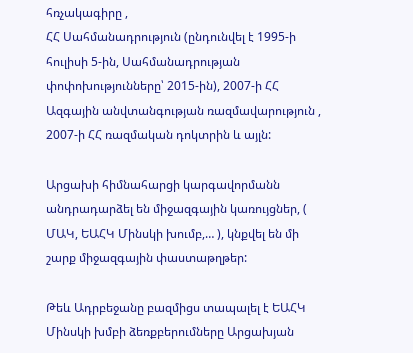հռչակագիրը ,
ՀՀ Սահմանադրություն (ընդունվել է 1995-ի հուլիսի 5-ին, Սահմանադրության փոփոխությունները՝ 2015-ին), 2007-ի ՀՀ Ազգային անվտանգության ռազմավարություն , 2007-ի ՀՀ ռազմական դոկտրին և այլն:

Արցախի հիմնահարցի կարգավորմանն անդրադարձել են միջազգային կառույցներ, ( ՄԱԿ, ԵԱՀԿ Մինսկի խումբ,… ), կնքվել են մի շարք միջազգային փաստաթղթեր:

Թեև Ադրբեջանը բազմիցս տապալել է ԵԱՀԿ Մինսկի խմբի ձեռքբերումները Արցախյան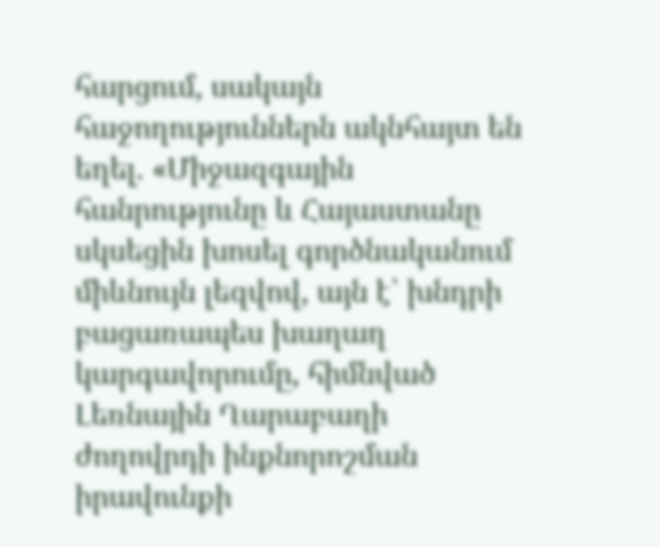հարցում, սակայն հաջողություններն ակնհայտ են եղել. «Միջազգային հանրությունը և Հայաստանը սկսեցին խոսել գործնականում միևնույն լեզվով, այն է՝ խնդրի բացառապես խաղաղ կարգավորումը, հիմնված Լեռնային Ղարաբաղի ժողովրդի ինքնորոշման իրավունքի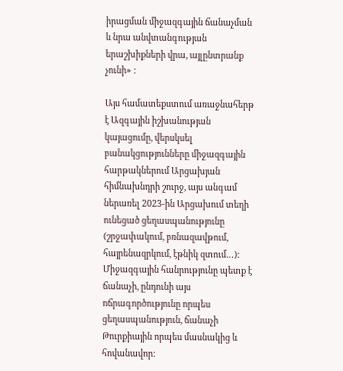իրացման միջազգային ճանաչման և նրա անվտանգության երաշխիքների վրա, այլընտրանք չունի» :

Այս համատեքստում առաջնահերթ է Ազգային իշխանության կայացումը, վերսկսել բանակցությունները միջազգային հարթակներում Արցախյան հիմնախնդրի շուրջ, այս անգամ ներառել 2023-ին Արցախում տեղի ունեցած ցեղասպանությունը (շրջափակում, բռնազավթում, հայրենազրկում, էթնիկ զտում…): Միջազգային հանրությունը պետք է ճանաչի, ընդունի այս ոճրագործությունը որպես ցեղասպանություն, ճանաչի Թուրքիային որպես մասնակից և հովանավոր: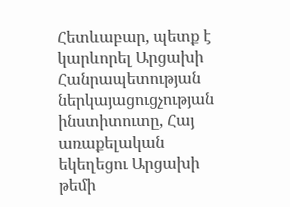Հետևաբար, պետք է կարևորել Արցախի Հանրապետության ներկայացուցչության ինստիտուտը, Հայ առաքելական եկեղեցու Արցախի թեմի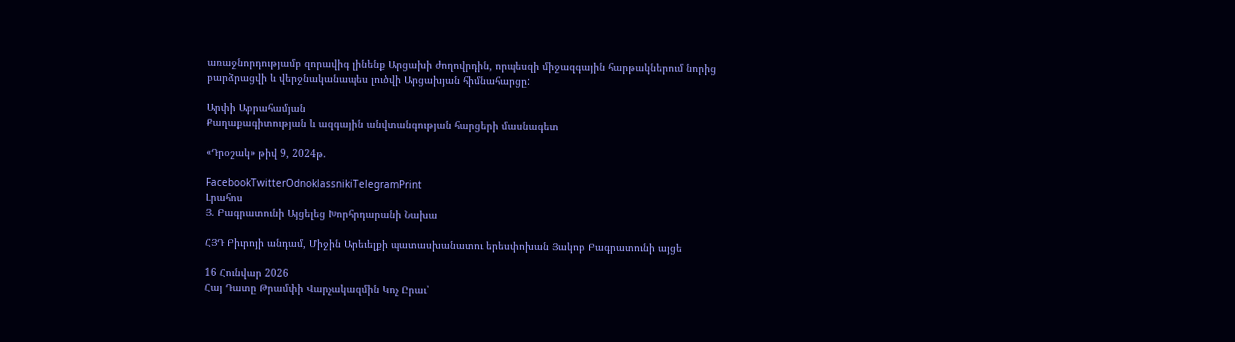առաջնորդությամբ զորավիգ լինենք Արցախի ժողովրդին, որպեսզի միջազգային հարթակներում նորից բարձրացվի և վերջնականապես լուծվի Արցախյան հիմնահարցը:

Արփի Աբրահամյան
Քաղաքագիտության և ազգային անվտանգության հարցերի մասնագետ

«Դրօշակ» թիվ 9, 2024թ.

FacebookTwitterOdnoklassnikiTelegramPrint
Լրահոս
Յ. Բագրատունի Այցելեց Խորհրդարանի Նախա

ՀՅԴ Բիւրոյի անդամ, Միջին Արեւելքի պատասխանատու երեսփոխան Յակոբ Բագրատունի այցե

16 Հունվար 2026
Հայ Դատը Թրամփի Վարչակազմին Կոչ Ըրաւ՝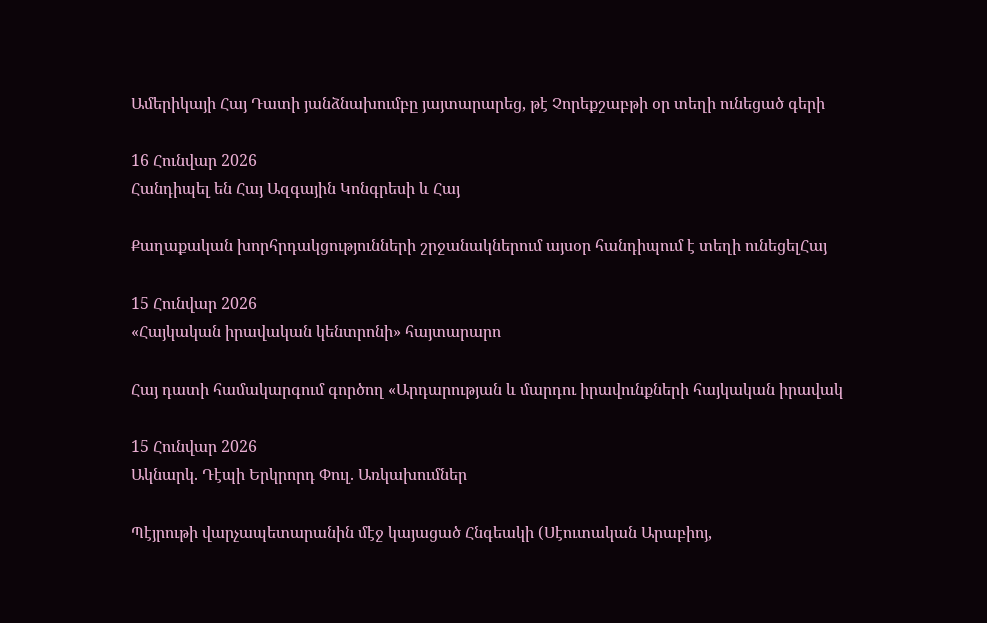Ամերիկայի Հայ Դատի յանձնախումբը յայտարարեց, թէ Չորեքշաբթի օր տեղի ունեցած գերի

16 Հունվար 2026
Հանդիպել են Հայ Ազգային Կոնգրեսի և Հայ

Քաղաքական խորհրդակցությունների շրջանակներում այսօր հանդիպում է տեղի ունեցելՀայ

15 Հունվար 2026
«Հայկական իրավական կենտրոնի» հայտարարո

Հայ դատի համակարգում գործող «Արդարության և մարդու իրավունքների հայկական իրավակ

15 Հունվար 2026
Ակնարկ. Դէպի Երկրորդ Փուլ. Առկախումներ

Պէյրութի վարչապետարանին մէջ կայացած Հնգեակի (Սէուտական Արաբիոյ,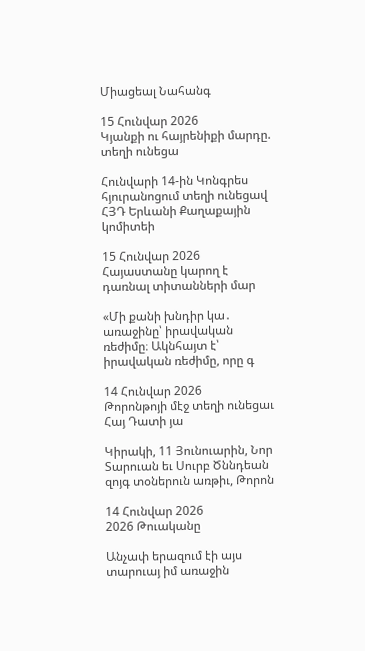Միացեալ Նահանգ

15 Հունվար 2026
Կյանքի ու հայրենիքի մարդը. տեղի ունեցա

Հունվարի 14-ին Կոնգրես հյուրանոցում տեղի ունեցավ ՀՅԴ Երևանի Քաղաքային կոմիտեի

15 Հունվար 2026
Հայաստանը կարող է դառնալ տիտանների մար

«Մի քանի խնդիր կա․ առաջինը՝ իրավական ռեժիմը։ Ակնհայտ է՝ իրավական ռեժիմը, որը գ

14 Հունվար 2026
Թորոնթոյի մէջ տեղի ունեցաւ Հայ Դատի յա

Կիրակի, 11 Յունուարին, Նոր Տարուան եւ Սուրբ Ծննդեան զոյգ տօներուն առթիւ, Թորոն

14 Հունվար 2026
2026 Թուականը

Անչափ երազում էի այս տարուայ իմ առաջին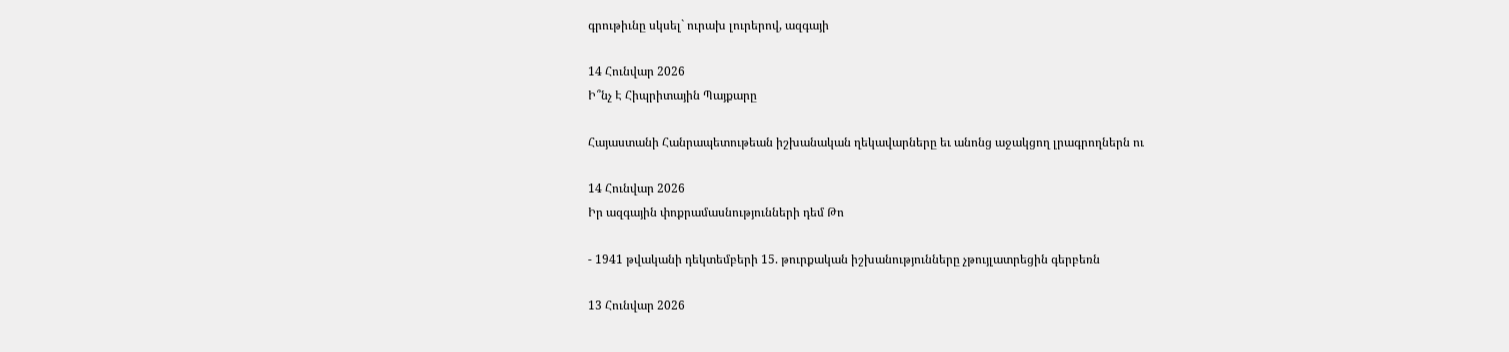գրութիւնը սկսել` ուրախ լուրերով, ազգայի

14 Հունվար 2026
Ի՞նչ Է Հիպրիտային Պայքարը

Հայաստանի Հանրապետութեան իշխանական ղեկավարները եւ անոնց աջակցող լրագրողներն ու

14 Հունվար 2026
Իր ազգային փոքրամասնությունների դեմ Թո

- 1941 թվականի դեկտեմբերի 15. թուրքական իշխանությունները չթույլատրեցին գերբեռն

13 Հունվար 2026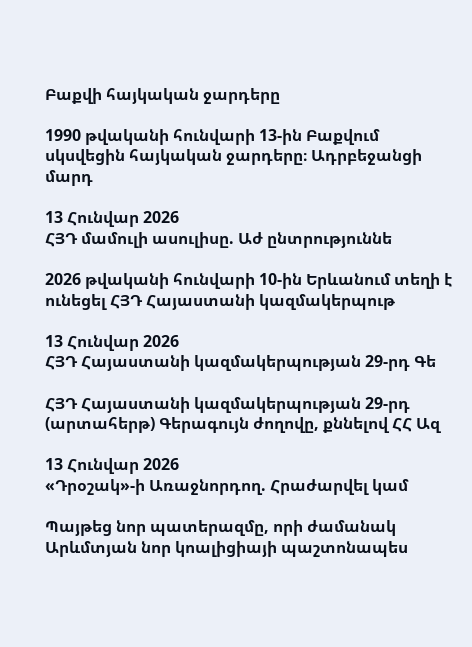Բաքվի հայկական ջարդերը

1990 թվականի հունվարի 13-ին Բաքվում սկսվեցին հայկական ջարդերը։ Ադրբեջանցի մարդ

13 Հունվար 2026
ՀՅԴ մամուլի ասուլիսը. Աժ ընտրություննե

2026 թվականի հունվարի 10-ին Երևանում տեղի է ունեցել ՀՅԴ Հայաստանի կազմակերպութ

13 Հունվար 2026
ՀՅԴ Հայաստանի կազմակերպության 29-րդ Գե

ՀՅԴ Հայաստանի կազմակերպության 29-րդ (արտահերթ) Գերագույն ժողովը, քննելով ՀՀ Ազ

13 Հունվար 2026
«Դրօշակ»-ի Առաջնորդող. Հրաժարվել կամ

Պայթեց նոր պատերազմը, որի ժամանակ Արևմտյան նոր կոալիցիայի պաշտոնապես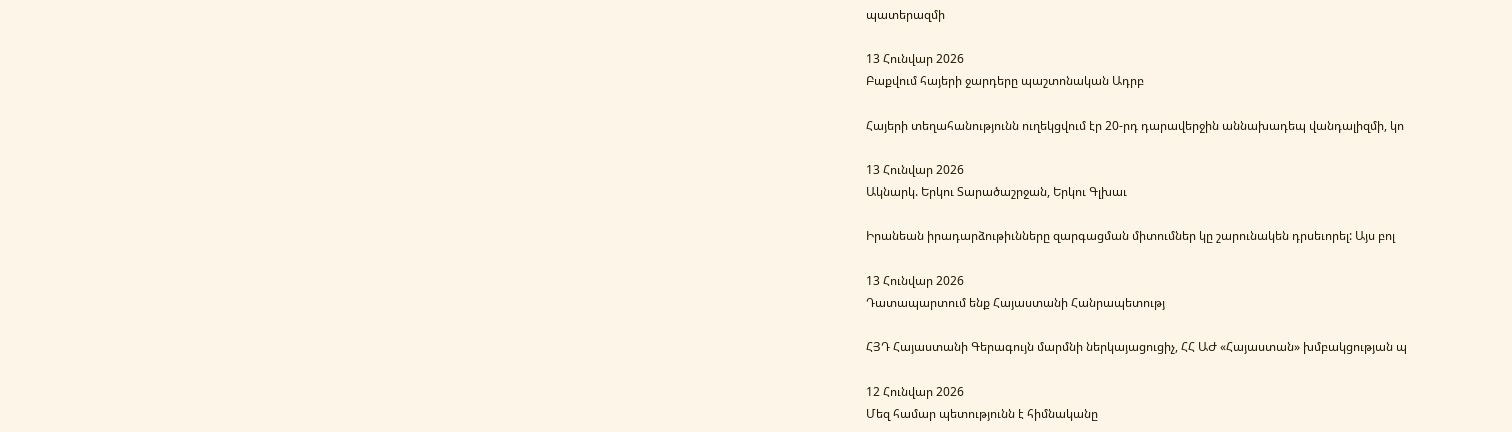պատերազմի

13 Հունվար 2026
Բաքվում հայերի ջարդերը պաշտոնական Ադրբ

Հայերի տեղահանությունն ուղեկցվում էր 20-րդ դարավերջին աննախադեպ վանդալիզմի, կո

13 Հունվար 2026
Ակնարկ. Երկու Տարածաշրջան, Երկու Գլխաւ

Իրանեան իրադարձութիւնները զարգացման միտումներ կը շարունակեն դրսեւորել: Այս բոլ

13 Հունվար 2026
Դատապարտում ենք Հայաստանի Հանրապետությ

ՀՅԴ Հայաստանի Գերագույն մարմնի ներկայացուցիչ, ՀՀ ԱԺ «Հայաստան» խմբակցության պ

12 Հունվար 2026
Մեզ համար պետությունն է հիմնականը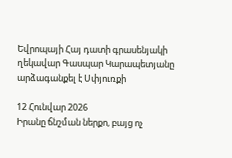Եվրոպայի Հայ դատի գրասենյակի ղեկավար Գասպար Կարապետյանը արձագանքել է Սփյուռքի

12 Հունվար 2026
Իրանը ճնշման ներքո, բայց ոչ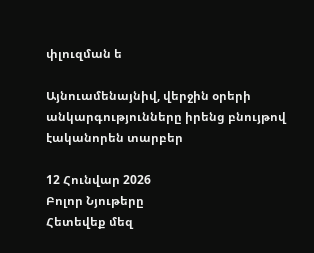փլուզման ե

Այնուամենայնիվ, վերջին օրերի անկարգությունները իրենց բնույթով էականորեն տարբեր

12 Հունվար 2026
Բոլոր Նյութերը
Հետեվեք մեզ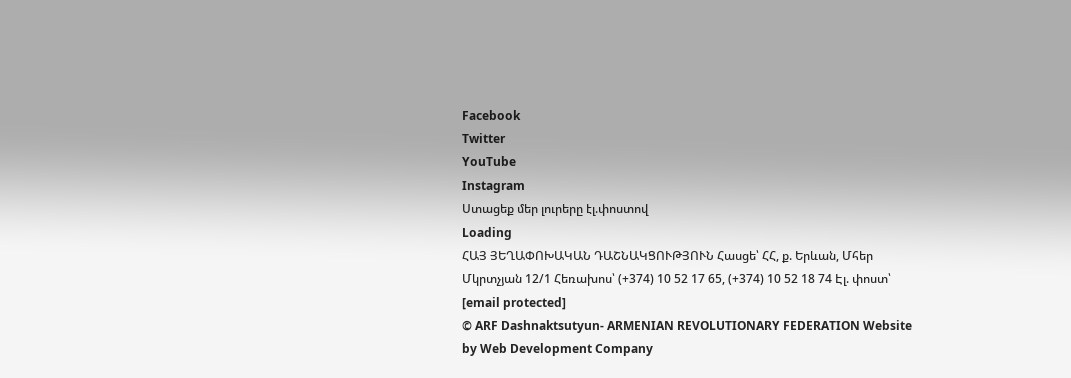Facebook
Twitter
YouTube
Instagram
Ստացեք մեր լուրերը էլ.փոստով
Loading
ՀԱՅ ՅԵՂԱՓՈԽԱԿԱՆ ԴԱՇՆԱԿՑՈՒԹՅՈՒՆ Հասցե՝ ՀՀ, ք. Երևան, Մհեր Մկրտչյան 12/1 Հեռախոս՝ (+374) 10 52 17 65, (+374) 10 52 18 74 Էլ. փոստ՝ [email protected]
© ARF Dashnaktsutyun- ARMENIAN REVOLUTIONARY FEDERATION Website by Web Development Company